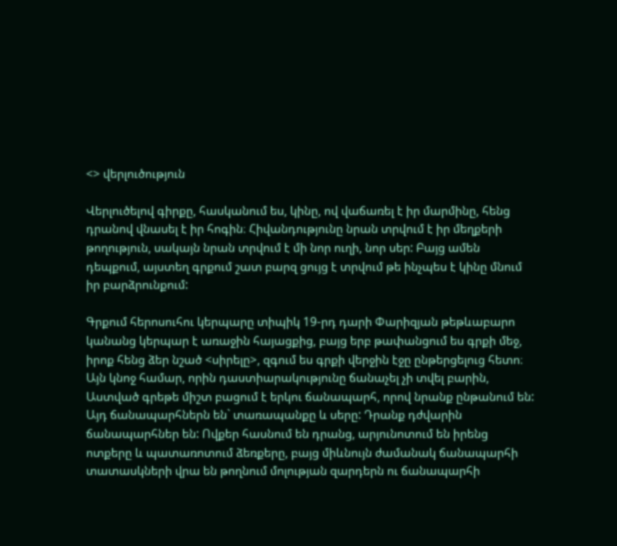<> վերլուծություն

Վերլուծելով գիրքը, հասկանում ես, կինը, ով վաճառել է իր մարմինը, հենց դրանով վնասել է իր հոգին։ Հիվանդությունը նրան տրվում է իր մեղքերի թողություն, սակայն նրան տրվում է մի նոր ուղի, նոր սեր: Բայց ամեն դեպքում, այստեղ գրքում շատ բարզ ցույց է տրվում թե ինչպես է կինը մնում իր բարձրունքում:

Գրքում հերոսուհու կերպարը տիպիկ 19-րդ դարի Փարիզյան թեթևաբարո կանանց կերպար է առաջին հայացքից, բայց երբ թափանցում ես գրքի մեջ, իրոք հենց ձեր նշած <սիրելը>, զգում ես գրքի վերջին էջը ընթերցելուց հետո։ Այն կնոջ համար, որին դաստիարակությունը ճանաչել չի տվել բարին, Աստված գրեթե միշտ բացում է երկու ճանապարհ, որով նրանք ընթանում են: Այդ ճանապարհներն են` տառապանքը և սերը: Դրանք դժվարին ճանապարհներ են: Ովքեր հասնում են դրանց, արյունոտում են իրենց ոտքերը և պատառոտում ձեռքերը, բայց միևնույն ժամանակ ճանապարհի տատասկների վրա են թողնում մոլության զարդերն ու ճանապարհի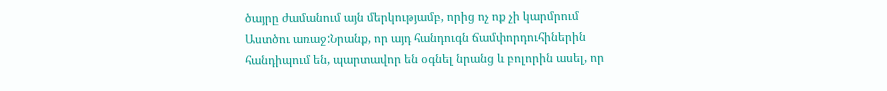ծայրը ժամանում այն մերկությամբ, որից ոչ ոք չի կարմրում Աստծու առաջ:Նրանք, որ այդ հանդուգն ճամփորդուհիներին հանդիպում են, պարտավոր են օգնել նրանց և բոլորին ասել, որ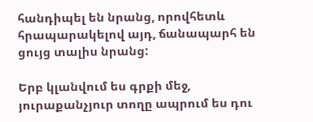հանդիպել են նրանց, որովհետև հրապարակելով այդ, ճանապարհ են ցույց տալիս նրանց:

Երբ կլանվում ես գրքի մեջ, յուրաքանչյուր տողը ապրում ես դու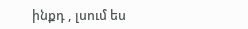ինքդ , լսում ես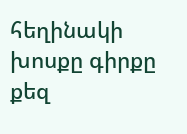հեղինակի խոսքը գիրքը քեզ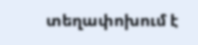տեղափոխում է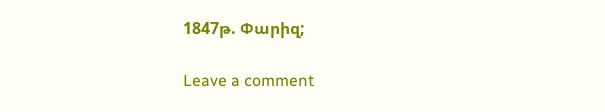1847թ. Փարիզ;

Leave a comment